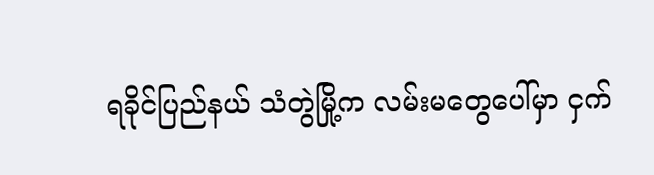ရခိုင်ပြည်နယ် သံတွဲမြို့က လမ်းမတွေပေါ်မှာ ငှက်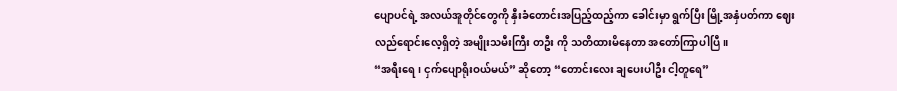ပျောပင်ရဲ့ အလယ်အူတိုင်တွေကို နှီးခံတောင်းအပြည့်ထည့်ကာ ခေါင်းမှာ ရွက်ပြီး မြို့အနှံပတ်ကာ ဈေးလည်ရောင်းလေ့ရှိတဲ့ အမျိုးသမီးကြီး တဦး ကို သတိထားမိနေတာ အတော်ကြာပါပြီ။
“အရီးရေ၊ ငှက်ပျောရိုးဝယ်မယ်” ဆိုတော့ “တောင်းလေး ချပေးပါဦး ငါ့တူရေ”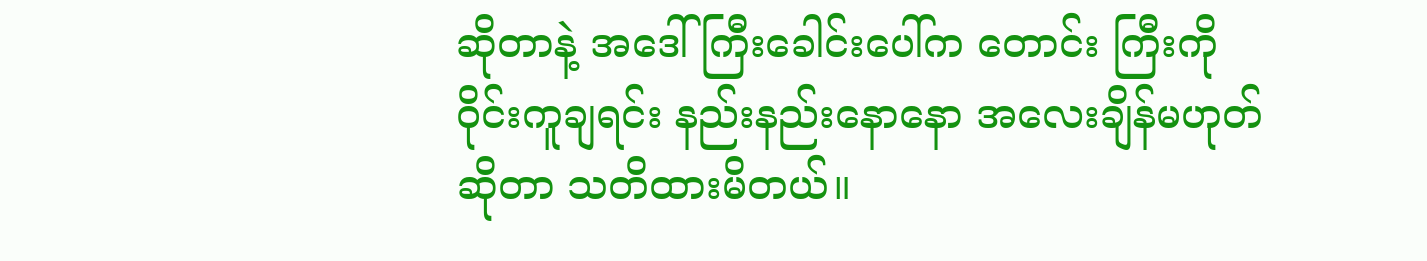ဆိုတာနဲ့ အဒေါ်ကြီးခေါင်းပေါ်က တောင်း ကြီးကို ဝိုင်းကူချရင်း နည်းနည်းနောနော အလေးချိန်မဟုတ်ဆိုတာ သတိထားမိတယ်။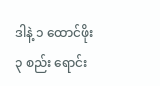ဒါနဲ့ ၁ ထောင်ဖိုး ၃ စည်း ရောင်း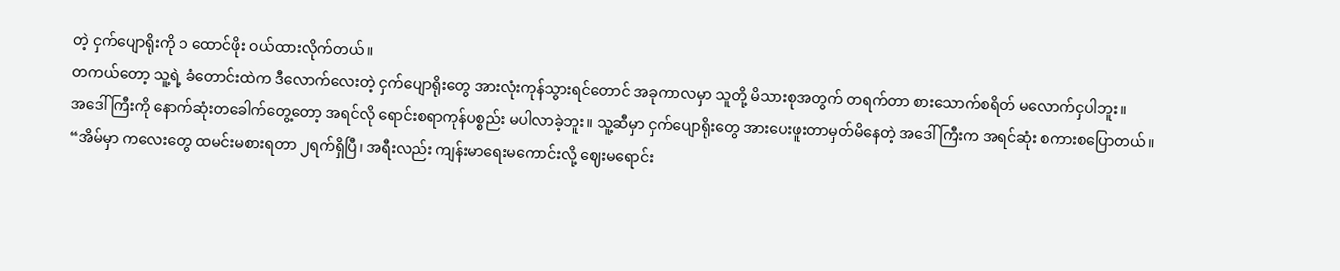တဲ့ ငှက်ပျောရိုးကို ၁ ထောင်ဖိုး ဝယ်ထားလိုက်တယ်။
တကယ်တော့ သူ့ရဲ့ ခံတောင်းထဲက ဒီလောက်လေးတဲ့ ငှက်ပျောရိုးတွေ အားလုံးကုန်သွားရင်တောင် အခုကာလမှာ သူတို့ မိသားစုအတွက် တရက်တာ စားသောက်စရိတ် မလောက်ငှပါဘူး။
အဒေါ်ကြီးကို နောက်ဆုံးတခေါက်တွေ့တော့ အရင်လို ရောင်းစရာကုန်ပစ္စည်း မပါလာခဲ့ဘူး။ သူ့ဆီမှာ ငှက်ပျောရိုးတွေ အားပေးဖူးတာမှတ်မိနေတဲ့ အဒေါ်ကြီးက အရင်ဆုံး စကားစပြောတယ်။
“အိမ်မှာ ကလေးတွေ ထမင်းမစားရတာ ၂ရက်ရှိပြီ၊ အရီးလည်း ကျန်းမာရေးမကောင်းလို့ ဈေးမရောင်း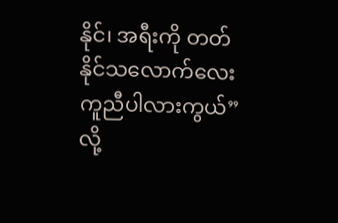နိုင်၊ အရီးကို တတ်နိုင်သလောက်လေး ကူညီပါလားကွယ်”လို့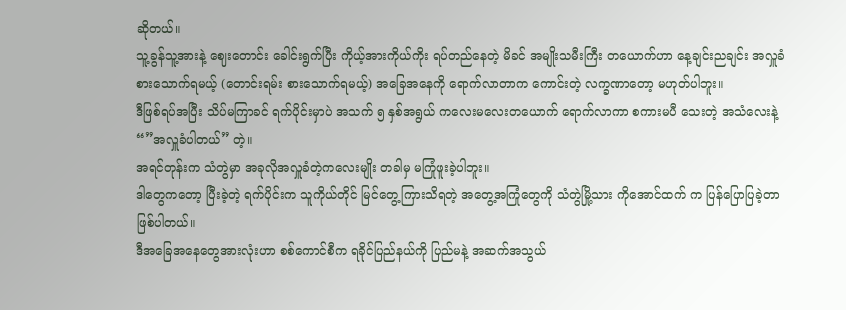ဆိုတယ်။
သူ့ခွန်သူ့အားနဲ့ ဈေးတောင်း ခေါင်းရွက်ပြီး ကိုယ့်အားကိုယ်ကိုး ရပ်တည်နေတဲ့ မိခင် အမျိုးသမီးကြီး တယောက်ဟာ နေ့ချင်းညချင်း အလှူခံစားသောက်ရမယ့် (တောင်းရမ်း စားသောက်ရမယ့်) အခြေအနေကို ရောက်လာတာက ကောင်းတဲ့ လက္ခဏာတော့ မဟုတ်ပါဘူး။
ဒီဖြစ်ရပ်အပြီး သိပ်မကြာခင် ရက်ပိုင်းမှာပဲ အသက် ၅ နှစ်အရွယ် ကလေးမလေးတယောက် ရောက်လာကာ စကားမပီ သေးတဲ့ အသံလေးနဲ့ “”အလှူခံပါတယ်” တဲ့။
အရင်တုန်းက သံတွဲမှာ အခုလိုအလှူခံတဲ့ကလေးမျိုး တခါမှ မကြုံဖူးခဲ့ပါဘူး။
ဒါတွေကတော့ ပြီးခဲ့တဲ့ ရက်ပိုင်းက သူကိုယ်တိုင် မြင်တွေ့ကြားသိရတဲ့ အတွေ့အကြုံတွေကို သံတွဲမြို့သား ကိုအောင်ထက် က ပြန်ပြောပြခဲ့တာဖြစ်ပါတယ်။
ဒီအခြေအနေတွေအားလုံးဟာ စစ်ကောင်စီက ရခိုင်ပြည်နယ်ကို ပြည်မနဲ့ အဆက်အသွယ်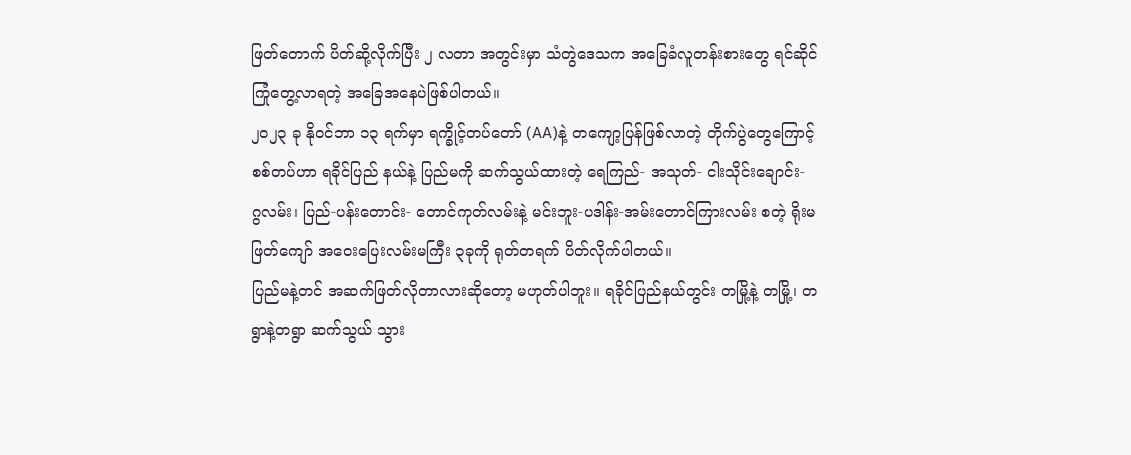ဖြတ်တောက် ပိတ်ဆို့လိုက်ပြီး ၂ လတာ အတွင်းမှာ သံတွဲဒေသက အခြေခံလူတန်းစားတွေ ရင်ဆိုင်ကြုံတွေ့လာရတဲ့ အခြေအနေပဲဖြစ်ပါတယ်။
၂၀၂၃ ခု နိုဝင်ဘာ ၁၃ ရက်မှာ ရက္ခိုင့်တပ်တော် (AA)နဲ့ တကျော့ပြန်ဖြစ်လာတဲ့ တိုက်ပွဲတွေကြောင့် စစ်တပ်ဟာ ရခိုင်ပြည် နယ်နဲ့ ပြည်မကို ဆက်သွယ်ထားတဲ့ ရေကြည်- အသုတ်- ငါးသိုင်းချောင်း- ဂွလမ်း၊ ပြည်-ပန်းတောင်း- တောင်ကုတ်လမ်းနဲ့ မင်းဘူး-ပဒါန်း-အမ်းတောင်ကြားလမ်း စတဲ့ ရိုးမဖြတ်ကျော် အဝေးပြေးလမ်းမကြီး ၃ခုကို ရုတ်တရက် ပိတ်လိုက်ပါတယ်။
ပြည်မနဲ့တင် အဆက်ဖြတ်လိုတာလားဆိုတော့ မဟုတ်ပါဘူး။ ရခိုင်ပြည်နယ်တွင်း တမြို့နဲ့ တမြို့၊ တရွာနဲ့တရွာ ဆက်သွယ် သွား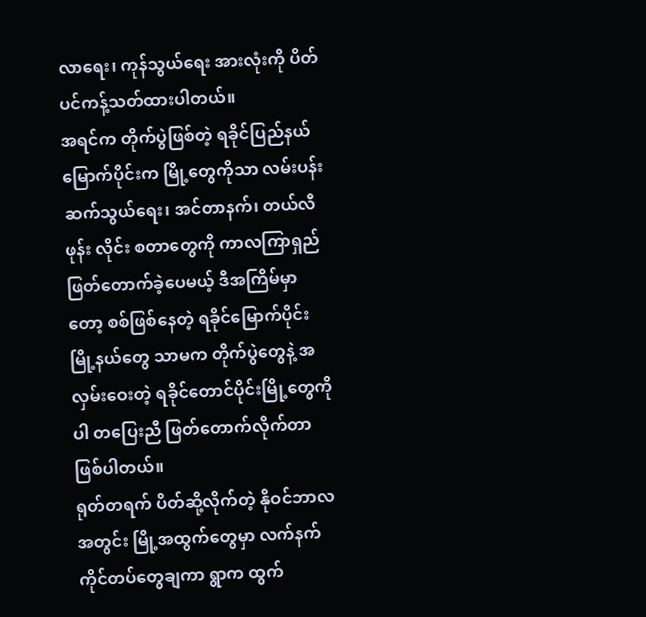လာရေး၊ ကုန်သွယ်ရေး အားလုံးကို ပိတ်ပင်ကန့်သတ်ထားပါတယ်။
အရင်က တိုက်ပွဲဖြစ်တဲ့ ရခိုင်ပြည်နယ်မြောက်ပိုင်းက မြို့တွေကိုသာ လမ်းပန်းဆက်သွယ်ရေး၊ အင်တာနက်၊ တယ်လီဖုန်း လိုင်း စတာတွေကို ကာလကြာရှည် ဖြတ်တောက်ခဲ့ပေမယ့် ဒီအကြိမ်မှာတော့ စစ်ဖြစ်နေတဲ့ ရခိုင်မြောက်ပိုင်း မြို့နယ်တွေ သာမက တိုက်ပွဲတွေနဲ့ အလှမ်းဝေးတဲ့ ရခိုင်တောင်ပိုင်းမြို့တွေကိုပါ တပြေးညီ ဖြတ်တောက်လိုက်တာဖြစ်ပါတယ်။
ရုတ်တရက် ပိတ်ဆို့လိုက်တဲ့ နိုဝင်ဘာလအတွင်း မြို့အထွက်တွေမှာ လက်နက်ကိုင်တပ်တွေချကာ ရွာက ထွက်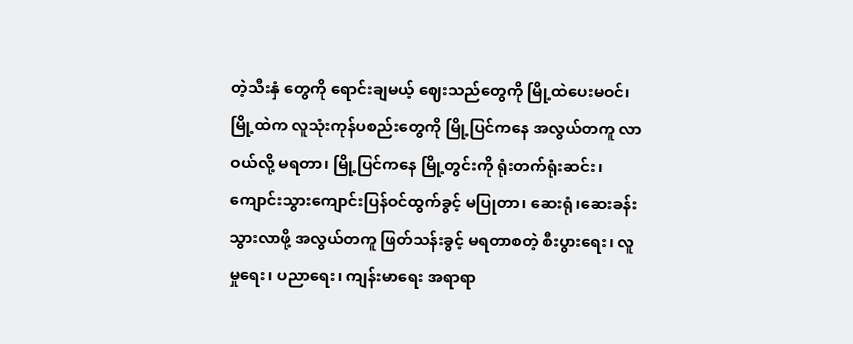တဲ့သီးနှံ တွေကို ရောင်းချမယ့် ဈေးသည်တွေကို မြို့ထဲပေးမဝင်၊ မြို့ထဲက လူသုံးကုန်ပစည်းတွေကို မြို့ပြင်ကနေ အလွယ်တကူ လာ ဝယ်လို့ မရတာ၊ မြို့ပြင်ကနေ မြို့တွင်းကို ရုံးတက်ရုံးဆင်း၊ ကျောင်းသွားကျောင်းပြန်ဝင်ထွက်ခွင့် မပြုတာ၊ ဆေးရုံ၊ဆေးခန်း သွားလာဖို့ အလွယ်တကူ ဖြတ်သန်းခွင့် မရတာစတဲ့ စီးပွားရေး၊ လူမှုရေး၊ ပညာရေး၊ ကျန်းမာရေး အရာရာ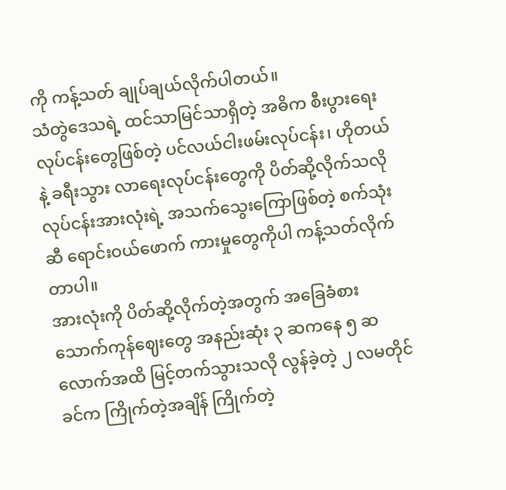ကို ကန့်သတ် ချုပ်ချယ်လိုက်ပါတယ်။
သံတွဲဒေသရဲ့ ထင်သာမြင်သာရှိတဲ့ အဓိက စီးပွားရေးလုပ်ငန်းတွေဖြစ်တဲ့ ပင်လယ်ငါးဖမ်းလုပ်ငန်း၊ ဟိုတယ်နဲ့ ခရီးသွား လာရေးလုပ်ငန်းတွေကို ပိတ်ဆို့လိုက်သလို လုပ်ငန်းအားလုံးရဲ့ အသက်သွေးကြောဖြစ်တဲ့ စက်သုံးဆီ ရောင်းဝယ်ဖောက် ကားမှုတွေကိုပါ ကန့်သတ်လိုက်တာပါ။
အားလုံးကို ပိတ်ဆို့လိုက်တဲ့အတွက် အခြေခံစားသောက်ကုန်ဈေးတွေ အနည်းဆုံး ၃ ဆကနေ ၅ ဆ လောက်အထိ မြင့်တက်သွားသလို လွန်ခဲ့တဲ့ ၂ လမတိုင်ခင်က ကြိုက်တဲ့အချိန် ကြိုက်တဲ့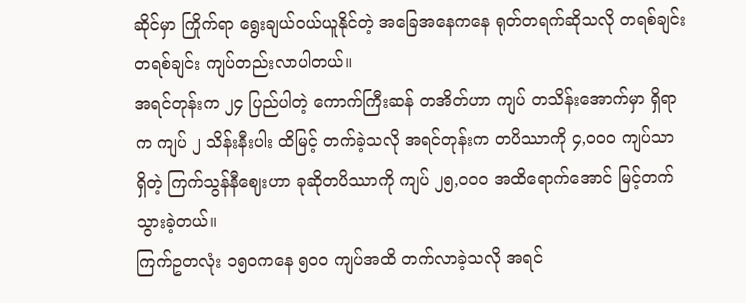ဆိုင်မှာ ကြိုက်ရာ ရွေးချယ်ဝယ်ယူနိုင်တဲ့ အခြေအနေကနေ ရုတ်တရက်ဆိုသလို တရစ်ချင်း တရစ်ချင်း ကျပ်တည်းလာပါတယ်။
အရင်တုန်းက ၂၄ ပြည်ပါတဲ့ ကောက်ကြီးဆန် တအိတ်ဟာ ကျပ် တသိန်းအောက်မှာ ရှိရာက ကျပ် ၂ သိန်းနီးပါး ထိမြင့် တက်ခဲ့သလို အရင်တုန်းက တပိဿာကို ၄,၀၀၀ ကျပ်သာ ရှိတဲ့ ကြက်သွန်နီဈေးဟာ ခုဆိုတပိဿာကို ကျပ် ၂၅,၀၀၀ အထိရောက်အောင် မြင့်တက်သွားခဲ့တယ်။
ကြက်ဥတလုံး ၁၅၀ကနေ ၅၀၀ ကျပ်အထိ တက်လာခဲ့သလို အရင်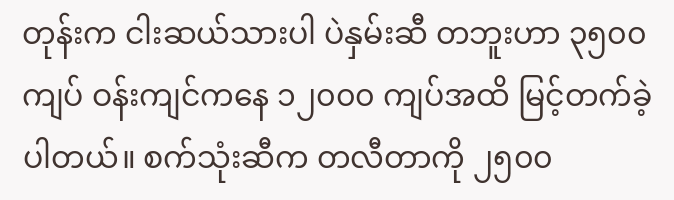တုန်းက ငါးဆယ်သားပါ ပဲနှမ်းဆီ တဘူးဟာ ၃၅၀၀ ကျပ် ဝန်းကျင်ကနေ ၁၂၀၀၀ ကျပ်အထိ မြင့်တက်ခဲ့ပါတယ်။ စက်သုံးဆီက တလီတာကို ၂၅၀၀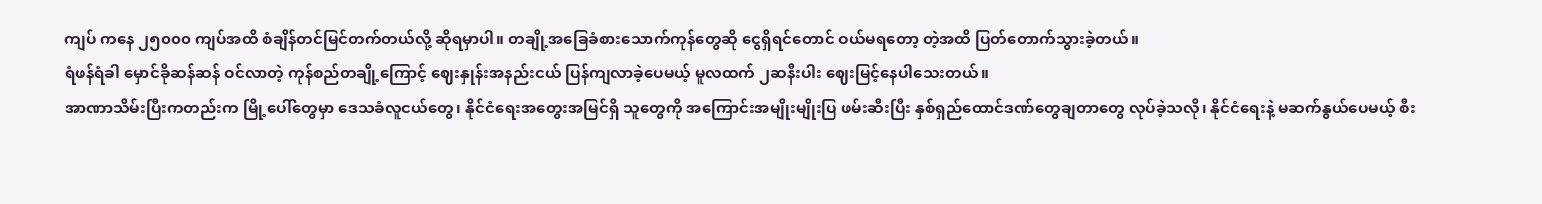ကျပ် ကနေ ၂၅၀၀၀ ကျပ်အထိ စံချိန်တင်မြင်တက်တယ်လို့ ဆိုရမှာပါ။ တချို့အခြေခံစားသောက်ကုန်တွေဆို ငွေရှိရင်တောင် ဝယ်မရတော့ တဲ့အထိ ပြတ်တောက်သွားခဲ့တယ်။
ရံဖန်ရံခါ မှောင်ခိုဆန်ဆန် ဝင်လာတဲ့ ကုန်စည်တချို့ကြောင့် ဈေးနှုန်းအနည်းငယ် ပြန်ကျလာခဲ့ပေမယ့် မူလထက် ၂ဆနီးပါး ဈေးမြင့်နေပါသေးတယ်။
အာဏာသိမ်းပြီးကတည်းက မြို့ပေါ်တွေမှာ ဒေသခံလူငယ်တွေ၊ နိုင်ငံရေးအတွေးအမြင်ရှိ သူတွေကို အကြောင်းအမျိုးမျိုးပြ ဖမ်းဆီးပြီး နှစ်ရှည်ထောင်ဒဏ်တွေချတာတွေ လုပ်ခဲ့သလို၊ နိုင်ငံရေးနဲ့ မဆက်နွယ်ပေမယ့် စီး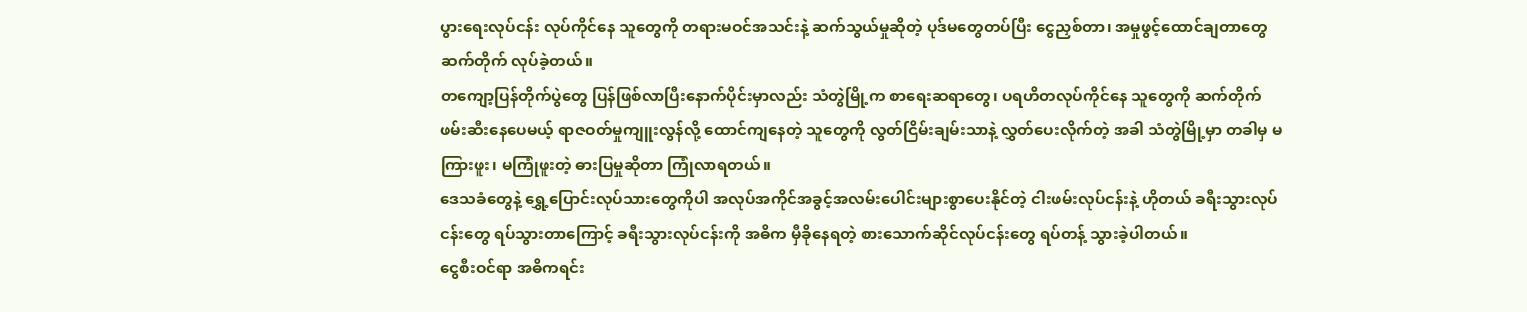ပွားရေးလုပ်ငန်း လုပ်ကိုင်နေ သူတွေကို တရားမဝင်အသင်းနဲ့ ဆက်သွယ်မှုဆိုတဲ့ ပုဒ်မတွေတပ်ပြီး ငွေညှစ်တာ၊ အမှုဖွင့်ထောင်ချတာတွေ ဆက်တိုက် လုပ်ခဲ့တယ်။
တကျော့ပြန်တိုက်ပွဲတွေ ပြန်ဖြစ်လာပြီးနောက်ပိုင်းမှာလည်း သံတွဲမြို့က စာရေးဆရာတွေ၊ ပရဟိတလုပ်ကိုင်နေ သူတွေကို ဆက်တိုက်ဖမ်းဆီးနေပေမယ့် ရာဇဝတ်မှုကျူးလွန်လို့ ထောင်ကျနေတဲ့ သူတွေကို လွတ်ငြိမ်းချမ်းသာနဲ့ လွှတ်ပေးလိုက်တဲ့ အခါ သံတွဲမြို့မှာ တခါမှ မကြားဖူး၊ မကြုံဖူးတဲ့ ဓားပြမှုဆိုတာ ကြုံလာရတယ်။
ဒေသခံတွေနဲ့ ရွှေ့ပြောင်းလုပ်သားတွေကိုပါ အလုပ်အကိုင်အခွင့်အလမ်းပေါင်းများစွာပေးနိုင်တဲ့ ငါးဖမ်းလုပ်ငန်းနဲ့ ဟိုတယ် ခရီးသွားလုပ်ငန်းတွေ ရပ်သွားတာကြောင့် ခရီးသွားလုပ်ငန်းကို အဓိက မှီခိုနေရတဲ့ စားသောက်ဆိုင်လုပ်ငန်းတွေ ရပ်တန့် သွားခဲ့ပါတယ်။
ငွေစီးဝင်ရာ အဓိကရင်း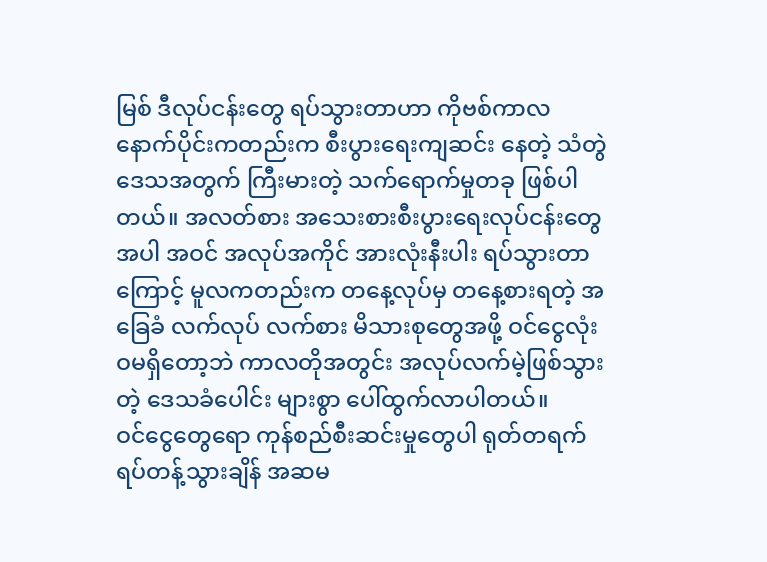မြစ် ဒီလုပ်ငန်းတွေ ရပ်သွားတာဟာ ကိုဗစ်ကာလနောက်ပိုင်းကတည်းက စီးပွားရေးကျဆင်း နေတဲ့ သံတွဲဒေသအတွက် ကြီးမားတဲ့ သက်ရောက်မှုတခု ဖြစ်ပါတယ်။ အလတ်စား အသေးစားစီးပွားရေးလုပ်ငန်းတွေ အပါ အဝင် အလုပ်အကိုင် အားလုံးနီးပါး ရပ်သွားတာကြောင့် မူလကတည်းက တနေ့လုပ်မှ တနေ့စားရတဲ့ အခြေခံ လက်လုပ် လက်စား မိသားစုတွေအဖို့ ဝင်ငွေလုံးဝမရှိတော့ဘဲ ကာလတိုအတွင်း အလုပ်လက်မဲ့ဖြစ်သွားတဲ့ ဒေသခံပေါင်း များစွာ ပေါ်ထွက်လာပါတယ်။
ဝင်ငွေတွေရော ကုန်စည်စီးဆင်းမှုတွေပါ ရုတ်တရက် ရပ်တန့်သွားချိန် အဆမ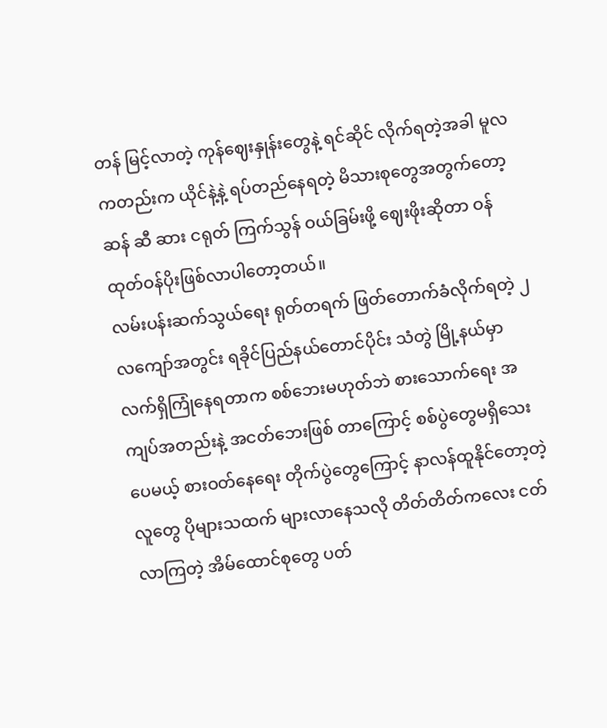တန် မြင့်လာတဲ့ ကုန်ဈေးနှုန်းတွေနဲ့ ရင်ဆိုင် လိုက်ရတဲ့အခါ မူလကတည်းက ယိုင်နဲ့နဲ့ ရပ်တည်နေရတဲ့ မိသားစုတွေအတွက်တော့ ဆန် ဆီ ဆား ငရုတ် ကြက်သွန် ဝယ်ခြမ်းဖို့ ဈေးဖိုးဆိုတာ ဝန်ထုတ်ဝန်ပိုးဖြစ်လာပါတော့တယ်။
လမ်းပန်းဆက်သွယ်ရေး ရုတ်တရက် ဖြတ်တောက်ခံလိုက်ရတဲ့ ၂လကျော်အတွင်း ရခိုင်ပြည်နယ်တောင်ပိုင်း သံတွဲ မြို့နယ်မှာ လက်ရှိကြုံနေရတာက စစ်ဘေးမဟုတ်ဘဲ စားသောက်ရေး အကျပ်အတည်းနဲ့ အငတ်ဘေးဖြစ် တာကြောင့် စစ်ပွဲတွေမရှိသေးပေမယ့် စားဝတ်နေရေး တိုက်ပွဲတွေကြောင့် နာလန်ထူနိုင်တော့တဲ့လူတွေ ပိုများသထက် များလာနေသလို တိတ်တိတ်ကလေး ငတ်လာကြတဲ့ အိမ်ထောင်စုတွေ ပတ်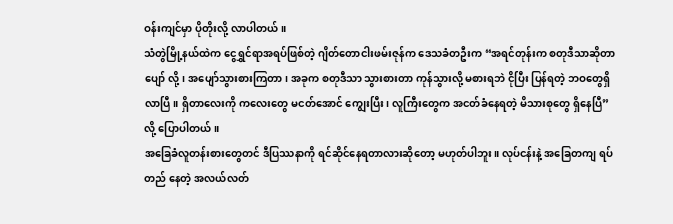ဝန်းကျင်မှာ ပိုတိုးလို့ လာပါတယ်။
သံတွဲမြို့နယ်ထဲက ငွေရွှင်ရာအရပ်ဖြစ်တဲ့ ဂျိတ်တောငါးဖမ်းဇုန်က ဒေသခံတဦးက “အရင်တုန်းက စတုဒီသာဆိုတာ ပျော် လို့၊ အပျော်သွားစားကြတာ၊ အခုက စတုဒီသာ သွားစားတာ ကုန်သွားလို့ မစားရဘဲ ငိုပြီး ပြန်ရတဲ့ ဘဝတွေရှိလာပြီ။ ရှိတာလေးကို ကလေးတွေ မငတ်အောင် ကျွေးပြီး၊ လူကြီးတွေက အငတ်ခံနေရတဲ့ မိသားစုတွေ ရှိနေပြီ” လို့ ပြောပါတယ်။
အခြေခံလူတန်းစားတွေတင် ဒီပြဿနာကို ရင်ဆိုင်နေရတာလားဆိုတော့ မဟုတ်ပါဘူး။ လုပ်ငန်းနဲ့ အခြေတကျ ရပ်တည် နေတဲ့ အလယ်လတ်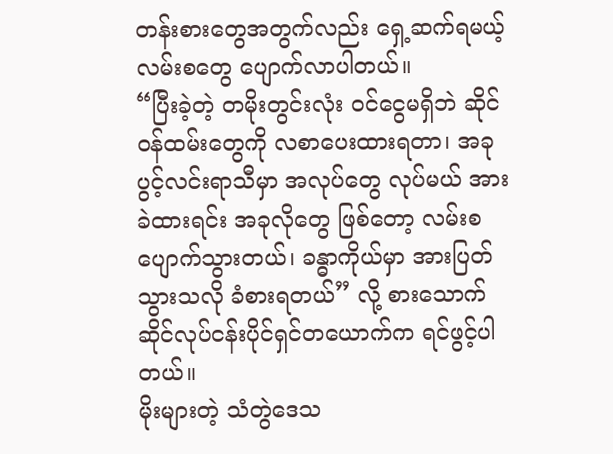တန်းစားတွေအတွက်လည်း ရှေ့ဆက်ရမယ့် လမ်းစတွေ ပျောက်လာပါတယ်။
“ပြီးခဲ့တဲ့ တမိုးတွင်းလုံး ဝင်ငွေမရှိဘဲ ဆိုင်ဝန်ထမ်းတွေကို လစာပေးထားရတာ၊ အခုပွင့်လင်းရာသီမှာ အလုပ်တွေ လုပ်မယ် အားခဲထားရင်း အခုလိုတွေ ဖြစ်တော့ လမ်းစပျောက်သွားတယ်၊ ခန္ဓာကိုယ်မှာ အားပြတ်သွားသလို ခံစားရတယ်” လို့ စားသောက်ဆိုင်လုပ်ငန်းပိုင်ရှင်တယောက်က ရင်ဖွင့်ပါတယ်။
မိုးများတဲ့ သံတွဲဒေသ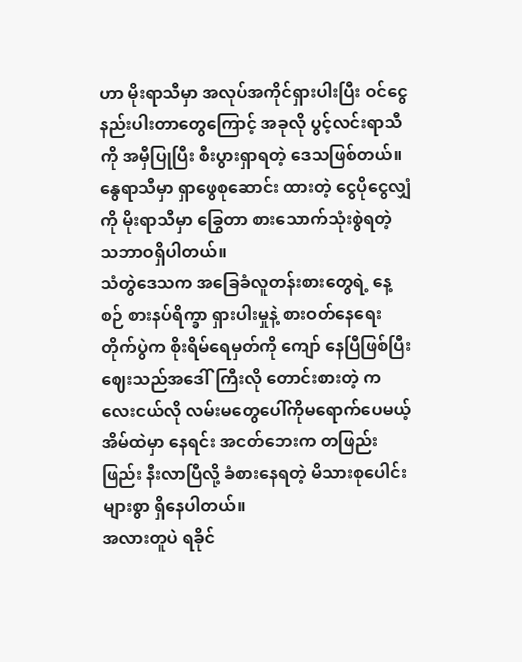ဟာ မိုးရာသီမှာ အလုပ်အကိုင်ရှားပါးပြီး ဝင်ငွေနည်းပါးတာတွေကြောင့် အခုလို ပွင့်လင်းရာသီကို အမှီပြုပြီး စီးပွားရှာရတဲ့ ဒေသဖြစ်တယ်။ နွေရာသီမှာ ရှာဖွေစုဆောင်း ထားတဲ့ ငွေပိုငွေလျှံ ကို မိုးရာသီမှာ ခြွေတာ စားသောက်သုံးစွဲရတဲ့ သဘာဝရှိပါတယ်။
သံတွဲဒေသက အခြေခံလူတန်းစားတွေရဲ့ နေ့စဉ် စားနပ်ရိက္ခာ ရှားပါးမှုနဲ့ စားဝတ်နေရေးတိုက်ပွဲက စိုးရိမ်ရေမှတ်ကို ကျော် နေပြီဖြစ်ပြီး ဈေးသည်အဒေါ်ကြီးလို တောင်းစားတဲ့ ကလေးငယ်လို လမ်းမတွေပေါ်ကိုမရောက်ပေမယ့် အိမ်ထဲမှာ နေရင်း အငတ်ဘေးက တဖြည်းဖြည်း နီးလာပြီလို့ ခံစားနေရတဲ့ မိသားစုပေါင်းများစွာ ရှိနေပါတယ်။
အလားတူပဲ ရခိုင်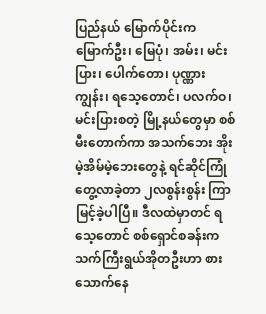ပြည်နယ် မြောက်ပိုင်းက မြောက်ဦး၊ မြေပုံ၊ အမ်း၊ မင်းပြား၊ ပေါက်တော၊ ပုဏ္ဏားကျွန်း၊ ရသေ့တောင်၊ ပလက်ဝ၊ မင်းပြားစတဲ့ မြို့နယ်တွေမှာ စစ်မီးတောက်ကာ အသက်ဘေး အိုးမဲ့အိမ်မဲ့ဘေးတွေနဲ့ ရင်ဆိုင်ကြုံတွေ့လာခဲ့တာ ၂လစွန်းစွန်း ကြာမြင့်ခဲ့ပါပြီ။ ဒီလထဲမှာတင် ရသေ့တောင် စစ်ရှောင်စခန်းက သက်ကြီးရွယ်အိုတဦးဟာ စားသောက်နေ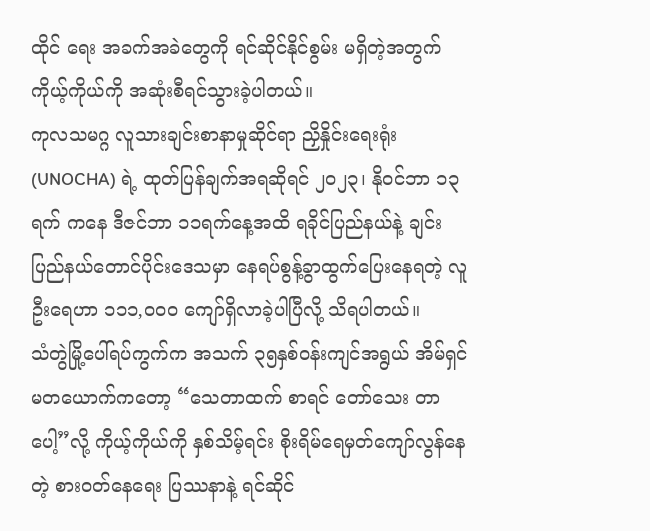ထိုင် ရေး အခက်အခဲတွေကို ရင်ဆိုင်နိုင်စွမ်း မရှိတဲ့အတွက် ကိုယ့်ကိုယ်ကို အဆုံးစီရင်သွားခဲ့ပါတယ်။
ကုလသမဂ္ဂ လူသားချင်းစာနာမှုဆိုင်ရာ ညှိနှိုင်းရေးရုံး (UNOCHA) ရဲ့ ထုတ်ပြန်ချက်အရဆိုရင် ၂၀၂၃၊ နိုဝင်ဘာ ၁၃ ရက် ကနေ ဒီဇင်ဘာ ၁၁ရက်နေ့အထိ ရခိုင်ပြည်နယ်နဲ့ ချင်းပြည်နယ်တောင်ပိုင်းဒေသမှာ နေရပ်စွန့်ခွာထွက်ပြေးနေရတဲ့ လူဦးရေဟာ ၁၁၁,၀၀၀ ကျော်ရှိလာခဲ့ပါပြီလို့ သိရပါတယ်။
သံတွဲမြို့ပေါ်ရပ်ကွက်က အသက် ၃၅နှစ်ဝန်းကျင်အရွယ် အိမ်ရှင်မတယောက်ကတော့ “သေတာထက် စာရင် တော်သေး တာပေါ့”လို့ ကိုယ့်ကိုယ်ကို နှစ်သိမ့်ရင်း စိုးရိမ်ရေမှတ်ကျော်လွန်နေတဲ့ စားဝတ်နေရေး ပြဿနာနဲ့ ရင်ဆိုင်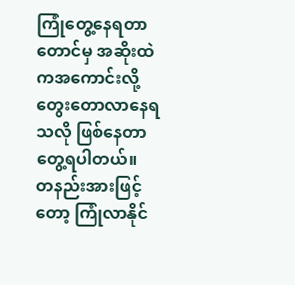ကြုံတွေ့နေရတာ တောင်မှ အဆိုးထဲကအကောင်းလို့ တွေးတောလာနေရသလို ဖြစ်နေတာတွေ့ရပါတယ်။
တနည်းအားဖြင့်တော့ ကြုံလာနိုင်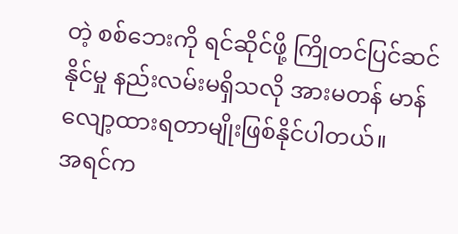တဲ့ စစ်ဘေးကို ရင်ဆိုင်ဖို့ ကြိုတင်ပြင်ဆင်နိုင်မှု နည်းလမ်းမရှိသလို အားမတန် မာန် လျော့ထားရတာမျိုးဖြစ်နိုင်ပါတယ်။
အရင်က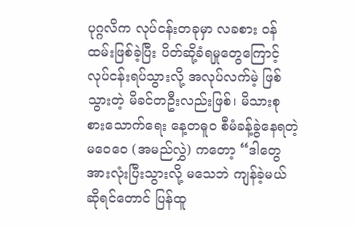ပုဂ္ဂလိက လုပ်ငန်းတခုမှာ လခစား ဝန်ထမ်းဖြစ်ခဲ့ပြီး ပိတ်ဆို့ခံရမှုတွေကြောင့် လုပ်ငန်းရပ်သွားလို့ အလုပ်လက်မဲ့ ဖြစ်သွားတဲ့ မိခင်တဦးလည်းဖြစ်၊ မိသားစု စားသောက်ရေး နေ့တဓူ၀ စီမံခန့်ခွဲနေရတဲ့ မဝေဝေ (အမည်လွှဲ) ကတော့ “ဒါတွေအားလုံးပြီးသွားလို့ မသေဘဲ ကျန်ခဲ့မယ်ဆိုရင်တောင် ပြန်ထူ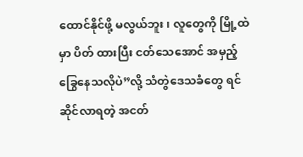ထောင်နိုင်ဖို့ မလွယ်ဘူး၊ လူတွေကို မြို့ထဲမှာ ပိတ် ထားပြီး ငတ်သေအောင် အမှည့်ခြွေနေသလိုပဲ”လို့ သံတွဲဒေသခံတွေ ရင်ဆိုင်လာရတဲ့ အငတ်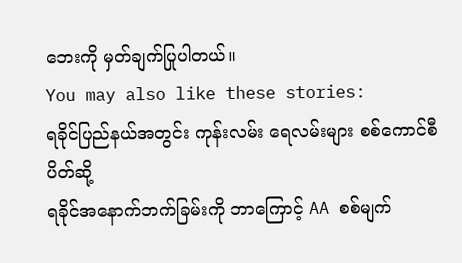ဘေးကို မှတ်ချက်ပြုပါတယ်။
You may also like these stories:
ရခိုင်ပြည်နယ်အတွင်း ကုန်းလမ်း ရေလမ်းများ စစ်ကောင်စီ ပိတ်ဆို့
ရခိုင်အနောက်ဘက်ခြမ်းကို ဘာကြောင့် AA စစ်မျက်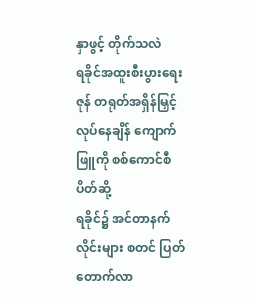နှာဖွင့် တိုက်သလဲ
ရခိုင်အထူးစီးပွားရေးဇုန် တရုတ်အရှိန်မြှင့်လုပ်နေချိန် ကျောက်ဖြူကို စစ်ကောင်စီ ပိတ်ဆို့
ရခိုင်၌ အင်တာနက်လိုင်းများ စတင် ပြတ်တောက်လာ